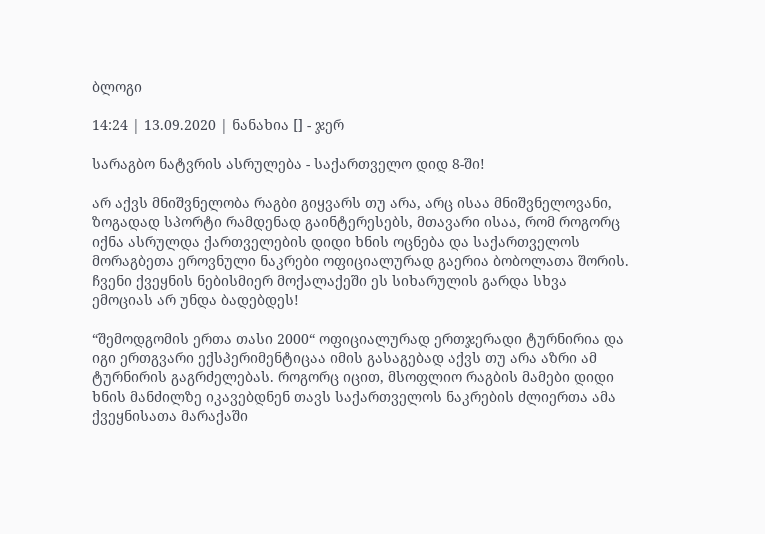ბლოგი

14:24 | 13.09.2020 | ნანახია [] - ჯერ

სარაგბო ნატვრის ასრულება - საქართველო დიდ 8-ში!

არ აქვს მნიშვნელობა რაგბი გიყვარს თუ არა, არც ისაა მნიშვნელოვანი, ზოგადად სპორტი რამდენად გაინტერესებს, მთავარი ისაა, რომ როგორც იქნა ასრულდა ქართველების დიდი ხნის ოცნება და საქართველოს მორაგბეთა ეროვნული ნაკრები ოფიციალურად გაერია ბობოლათა შორის. ჩვენი ქვეყნის ნებისმიერ მოქალაქეში ეს სიხარულის გარდა სხვა ემოციას არ უნდა ბადებდეს!

“შემოდგომის ერთა თასი 2000“ ოფიციალურად ერთჯერადი ტურნირია და იგი ერთგვარი ექსპერიმენტიცაა იმის გასაგებად აქვს თუ არა აზრი ამ ტურნირის გაგრძელებას. როგორც იცით, მსოფლიო რაგბის მამები დიდი ხნის მანძილზე იკავებდნენ თავს საქართველოს ნაკრების ძლიერთა ამა ქვეყნისათა მარაქაში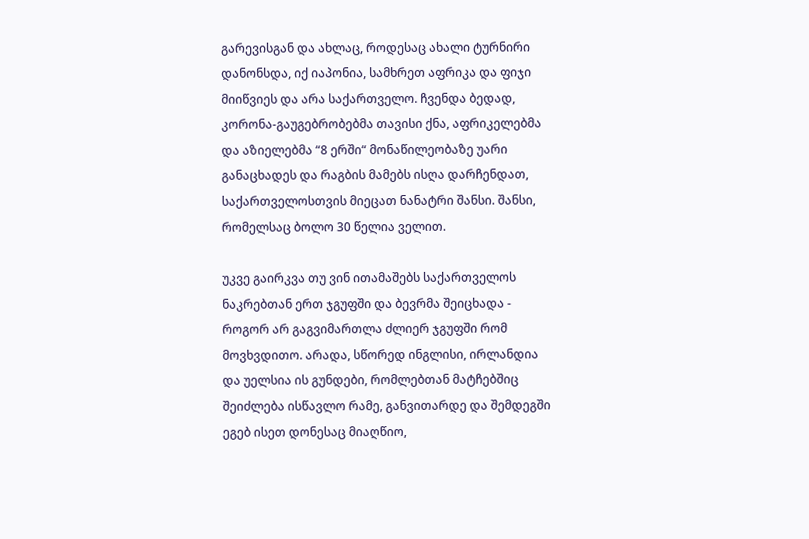გარევისგან და ახლაც, როდესაც ახალი ტურნირი დანონსდა, იქ იაპონია, სამხრეთ აფრიკა და ფიჯი მიიწვიეს და არა საქართველო. ჩვენდა ბედად, კორონა-გაუგებრობებმა თავისი ქნა, აფრიკელებმა და აზიელებმა “8 ერში“ მონაწილეობაზე უარი განაცხადეს და რაგბის მამებს ისღა დარჩენდათ, საქართველოსთვის მიეცათ ნანატრი შანსი. შანსი, რომელსაც ბოლო 30 წელია ველით.

უკვე გაირკვა თუ ვინ ითამაშებს საქართველოს ნაკრებთან ერთ ჯგუფში და ბევრმა შეიცხადა - როგორ არ გაგვიმართლა ძლიერ ჯგუფში რომ მოვხვდითო. არადა, სწორედ ინგლისი, ირლანდია და უელსია ის გუნდები, რომლებთან მატჩებშიც შეიძლება ისწავლო რამე, განვითარდე და შემდეგში ეგებ ისეთ დონესაც მიაღწიო,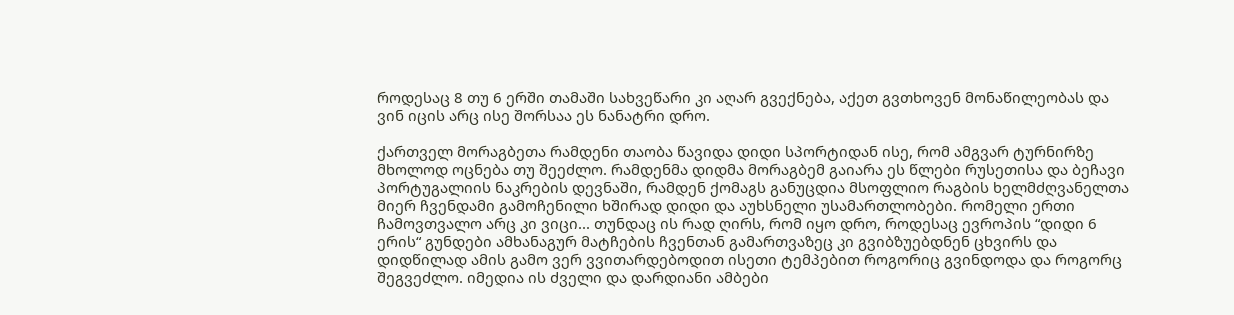როდესაც 8 თუ 6 ერში თამაში სახვეწარი კი აღარ გვექნება, აქეთ გვთხოვენ მონაწილეობას და ვინ იცის არც ისე შორსაა ეს ნანატრი დრო.

ქართველ მორაგბეთა რამდენი თაობა წავიდა დიდი სპორტიდან ისე, რომ ამგვარ ტურნირზე მხოლოდ ოცნება თუ შეეძლო. რამდენმა დიდმა მორაგბემ გაიარა ეს წლები რუსეთისა და ბეჩავი პორტუგალიის ნაკრების დევნაში, რამდენ ქომაგს განუცდია მსოფლიო რაგბის ხელმძღვანელთა მიერ ჩვენდამი გამოჩენილი ხშირად დიდი და აუხსნელი უსამართლობები. რომელი ერთი ჩამოვთვალო არც კი ვიცი... თუნდაც ის რად ღირს, რომ იყო დრო, როდესაც ევროპის “დიდი 6 ერის“ გუნდები ამხანაგურ მატჩების ჩვენთან გამართვაზეც კი გვიბზუებდნენ ცხვირს და დიდწილად ამის გამო ვერ ვვითარდებოდით ისეთი ტემპებით როგორიც გვინდოდა და როგორც შეგვეძლო. იმედია ის ძველი და დარდიანი ამბები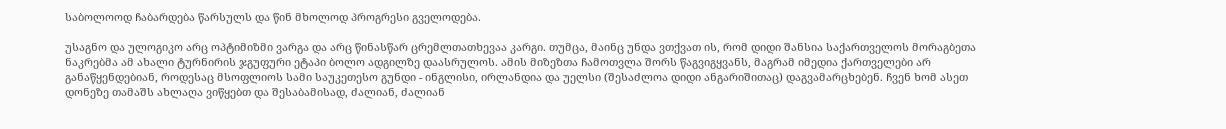საბოლოოდ ჩაბარდება წარსულს და წინ მხოლოდ პროგრესი გველოდება.

უსაგნო და ულოგიკო არც ოპტიმიზმი ვარგა და არც წინასწარ ცრემლთათხევაა კარგი. თუმცა, მაინც უნდა ვთქვათ ის, რომ დიდი შანსია საქართველოს მორაგბეთა ნაკრებმა ამ ახალი ტურნირის ჯგუფური ეტაპი ბოლო ადგილზე დაასრულოს. ამის მიზეზთა ჩამოთვლა შორს წაგვიგყვანს, მაგრამ იმედია ქართველები არ განაწყენდებიან, როდესაც მსოფლიოს სამი საუკეთესო გუნდი - ინგლისი, ირლანდია და უელსი (შესაძლოა დიდი ანგარიშითაც) დაგვამარცხებენ. ჩვენ ხომ ასეთ დონეზე თამაშს ახლაღა ვიწყებთ და შესაბამისად, ძალიან, ძალიან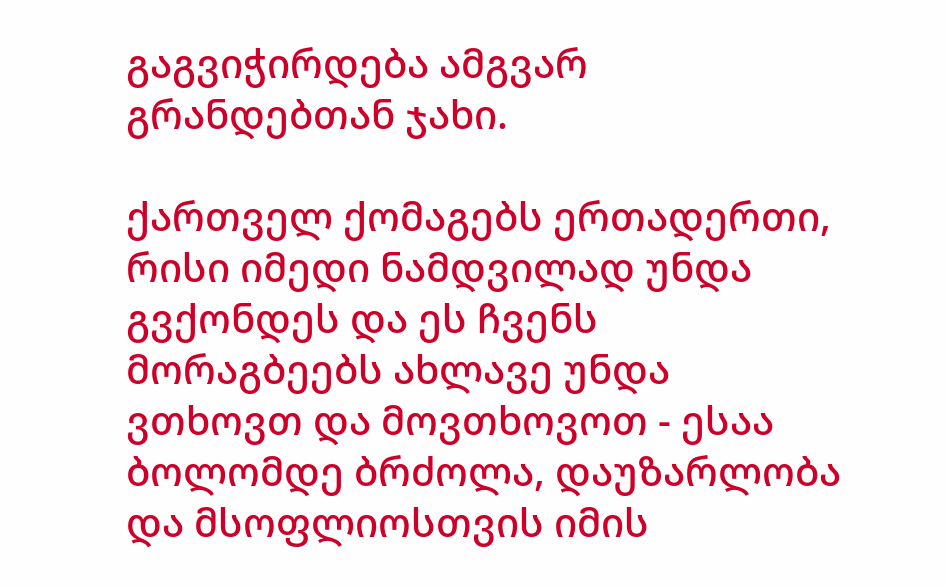გაგვიჭირდება ამგვარ გრანდებთან ჯახი.

ქართველ ქომაგებს ერთადერთი, რისი იმედი ნამდვილად უნდა გვქონდეს და ეს ჩვენს მორაგბეებს ახლავე უნდა ვთხოვთ და მოვთხოვოთ - ესაა ბოლომდე ბრძოლა, დაუზარლობა და მსოფლიოსთვის იმის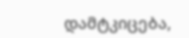დამტკიცება,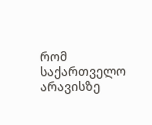რომ საქართველო არავისზე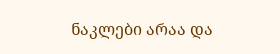ნაკლები არაა და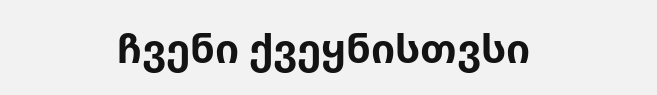ჩვენი ქვეყნისთვსი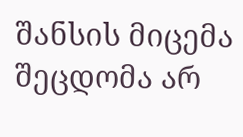შანსის მიცემა შეცდომა არ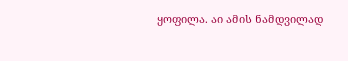ყოფილა. აი ამის ნამდვილად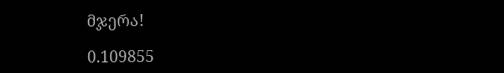მჯერა!

0.109855